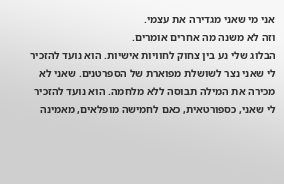אני מי שאני מגדירה את עצמי.
וזה לא משנה מה אחרים אומרים.
הבלוג שלי נע בין צחוק לחוויות אישיות. הוא נועד להזכיר לי שאני נצר לשושלת מפוארת של הספרטנים. שאני לא מכירה את המילה תבוסה ללא מלחמה. הוא נועד להזכיר לי שאני, כספורטאית, כאם לחמישה מופלאים, מאמינה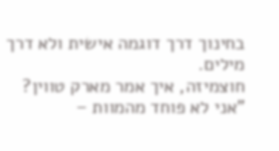בחינוך דרך דוגמה אישית ולא דרך מילים.
חוצמיזה, איך אמר מארק טווין?
"אני לא פוחד מהמוות –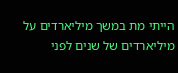הייתי מת במשך מיליארדים על מיליארדים של שנים לפני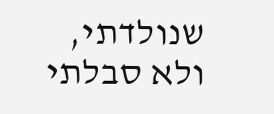שנולדתי, ולא סבלתי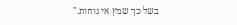בשל כך שמץ אי נוחות."